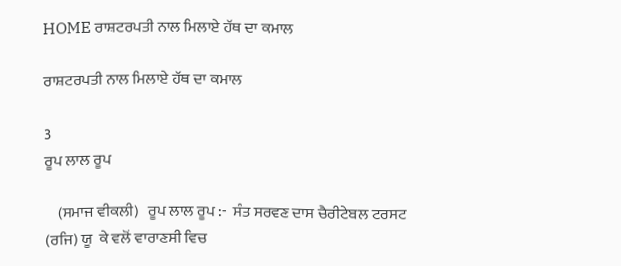HOME ਰਾਸ਼ਟਰਪਤੀ ਨਾਲ ਮਿਲਾਏ ਹੱਥ ਦਾ ਕਮਾਲ

ਰਾਸ਼ਟਰਪਤੀ ਨਾਲ ਮਿਲਾਏ ਹੱਥ ਦਾ ਕਮਾਲ

3
ਰੂਪ ਲਾਲ ਰੂਪ

    (ਸਮਾਜ ਵੀਕਲੀ)   ਰੂਪ ਲਾਲ ਰੂਪ :-  ਸੰਤ ਸਰਵਣ ਦਾਸ ਚੈਰੀਟੇਬਲ ਟਰਸਟ (ਰਜਿ) ਯੂ  ਕੇ ਵਲੋਂ ਵਾਰਾਣਸੀ ਵਿਚ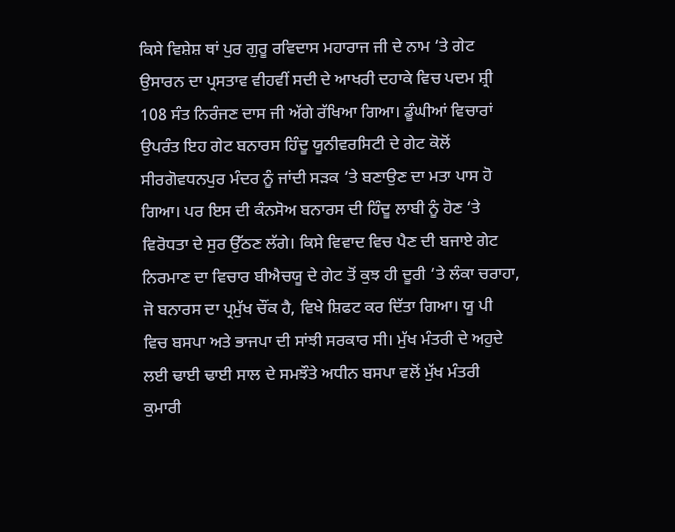ਕਿਸੇ ਵਿਸ਼ੇਸ਼ ਥਾਂ ਪੁਰ ਗੁਰੂ ਰਵਿਦਾਸ ਮਹਾਰਾਜ ਜੀ ਦੇ ਨਾਮ ‘ਤੇ ਗੇਟ ਉਸਾਰਨ ਦਾ ਪ੍ਰਸਤਾਵ ਵੀਹਵੀਂ ਸਦੀ ਦੇ ਆਖਰੀ ਦਹਾਕੇ ਵਿਚ ਪਦਮ ਸ਼੍ਰੀ 108 ਸੰਤ ਨਿਰੰਜਣ ਦਾਸ ਜੀ ਅੱਗੇ ਰੱਖਿਆ ਗਿਆ। ਡੂੰਘੀਆਂ ਵਿਚਾਰਾਂ ਉਪਰੰਤ ਇਹ ਗੇਟ ਬਨਾਰਸ ਹਿੰਦੂ ਯੂਨੀਵਰਸਿਟੀ ਦੇ ਗੇਟ ਕੋਲੋਂ ਸੀਰਗੋਵਧਨਪੁਰ ਮੰਦਰ ਨੂੰ ਜਾਂਦੀ ਸੜਕ ‘ਤੇ ਬਣਾਉਣ ਦਾ ਮਤਾ ਪਾਸ ਹੋ ਗਿਆ। ਪਰ ਇਸ ਦੀ ਕੰਨਸੋਅ ਬਨਾਰਸ ਦੀ ਹਿੰਦੂ ਲਾਬੀ ਨੂੰ ਹੋਣ ‘ਤੇ ਵਿਰੋਧਤਾ ਦੇ ਸੁਰ ਉੱਠਣ ਲੱਗੇ। ਕਿਸੇ ਵਿਵਾਦ ਵਿਚ ਪੈਣ ਦੀ ਬਜਾਏ ਗੇਟ ਨਿਰਮਾਣ ਦਾ ਵਿਚਾਰ ਬੀਐਚਯੂ ਦੇ ਗੇਟ ਤੋਂ ਕੁਝ ਹੀ ਦੂਰੀ ‘ਤੇ ਲੰਕਾ ਚਰਾਹਾ, ਜੋ ਬਨਾਰਸ ਦਾ ਪ੍ਰਮੁੱਖ ਚੌਂਕ ਹੈ, ਵਿਖੇ ਸ਼ਿਫਟ ਕਰ ਦਿੱਤਾ ਗਿਆ। ਯੂ ਪੀ ਵਿਚ ਬਸਪਾ ਅਤੇ ਭਾਜਪਾ ਦੀ ਸਾਂਝੀ ਸਰਕਾਰ ਸੀ। ਮੁੱਖ ਮੰਤਰੀ ਦੇ ਅਹੁਦੇ ਲਈ ਢਾਈ ਢਾਈ ਸਾਲ ਦੇ ਸਮਝੌਤੇ ਅਧੀਨ ਬਸਪਾ ਵਲੋਂ ਮੁੱਖ ਮੰਤਰੀ ਕੁਮਾਰੀ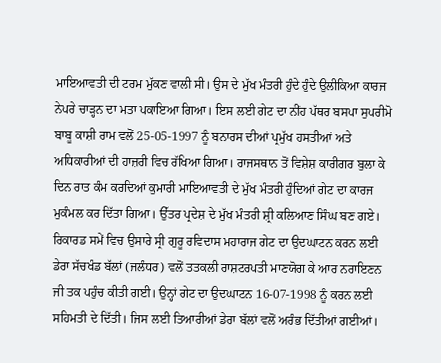ਮਾਇਆਵਤੀ ਦੀ ਟਰਮ ਮੁੱਕਣ ਵਾਲੀ ਸੀ। ਉਸ ਦੇ ਮੁੱਖ ਮੰਤਰੀ ਹੁੰਦੇ ਹੁੰਦੇ ਉਲੀਕਿਆ ਕਾਰਜ ਨੇਪਰੇ ਚਾੜ੍ਹਨ ਦਾ ਮਤਾ ਪਕਾਇਆ ਗਿਆ। ਇਸ ਲਈ ਗੇਟ ਦਾ ਨੀਂਹ ਪੱਥਰ ਬਸਪਾ ਸੁਪਰੀਮੋ ਬਾਬੂ ਕਾਸ਼ੀ ਰਾਮ ਵਲੋਂ 25-05-1997 ਨੂੰ ਬਨਾਰਸ ਦੀਆਂ ਪ੍ਰਮੁੱਖ ਹਸਤੀਆਂ ਅਤੇ ਅਧਿਕਾਰੀਆਂ ਦੀ ਹਾਜ਼ਰੀ ਵਿਚ ਰੱਖਿਆ ਗਿਆ। ਰਾਜਸਥਾਨ ਤੋਂ ਵਿਸ਼ੇਸ਼ ਕਾਰੀਗਰ ਬੁਲਾ ਕੇ ਦਿਨ ਰਾਤ ਕੰਮ ਕਰਦਿਆਂ ਕੁਮਾਰੀ ਮਾਇਆਵਤੀ ਦੇ ਮੁੱਖ ਮੰਤਰੀ ਹੁੰਦਿਆਂ ਗੇਟ ਦਾ ਕਾਰਜ ਮੁਕੰਮਲ ਕਰ ਦਿੱਤਾ ਗਿਆ। ਉੱਤਰ ਪ੍ਰਦੇਸ਼ ਦੇ ਮੁੱਖ ਮੰਤਰੀ ਸ਼੍ਰੀ ਕਲਿਆਣ ਸਿੰਘ ਬਣ ਗਏ। ਰਿਕਾਰਡ ਸਮੇਂ ਵਿਚ ਉਸਾਰੇ ਸ੍ਰੀ ਗੁਰੂ ਰਵਿਦਾਸ ਮਹਾਰਾਜ ਗੇਟ ਦਾ ਉਦਘਾਟਨ ਕਰਨ ਲਈ ਡੇਰਾ ਸੱਚਖੰਡ ਬੱਲਾਂ (ਜਲੰਧਰ) ਵਲੋਂ ਤਤਕਲੀ ਰਾਸ਼ਟਰਪਤੀ ਮਾਣਯੋਗ ਕੇ ਆਰ ਨਰਾਇਣਨ ਜੀ ਤਕ ਪਹੁੰਚ ਕੀਤੀ ਗਈ। ਉਨ੍ਹਾਂ ਗੇਟ ਦਾ ਉਦਘਾਟਨ 16-07-1998 ਨੂੰ ਕਰਨ ਲਈ ਸਹਿਮਤੀ ਦੇ ਦਿੱਤੀ। ਜਿਸ ਲਈ ਤਿਆਰੀਆਂ ਡੇਰਾ ਬੱਲਾਂ ਵਲੋਂ ਅਰੰਭ ਦਿੱਤੀਆਂ ਗਈਆਂ।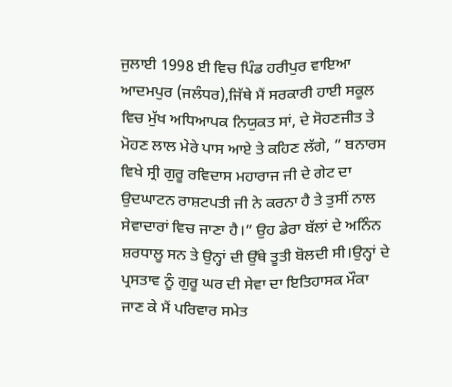ਜੁਲਾਈ 1998 ਈ ਵਿਚ ਪਿੰਡ ਹਰੀਪੁਰ ਵਾਇਆ ਆਦਮਪੁਰ (ਜਲੰਧਰ),ਜਿੱਥੇ ਮੈਂ ਸਰਕਾਰੀ ਹਾਈ ਸਕੂਲ ਵਿਚ ਮੁੱਖ ਅਧਿਆਪਕ ਨਿਯੁਕਤ ਸਾਂ, ਦੇ ਸੋਹਣਜੀਤ ਤੇ ਮੋਹਣ ਲਾਲ ਮੇਰੇ ਪਾਸ ਆਏ ਤੇ ਕਹਿਣ ਲੱਗੇ, ” ਬਨਾਰਸ ਵਿਖੇ ਸ੍ਰੀ ਗੁਰੂ ਰਵਿਦਾਸ ਮਹਾਰਾਜ ਜੀ ਦੇ ਗੇਟ ਦਾ ਉਦਘਾਟਨ ਰਾਸ਼ਟਪਤੀ ਜੀ ਨੇ ਕਰਨਾ ਹੈ ਤੇ ਤੁਸੀਂ ਨਾਲ ਸੇਵਾਦਾਰਾਂ ਵਿਚ ਜਾਣਾ ਹੈ।” ਉਹ ਡੇਰਾ ਬੱਲਾਂ ਦੇ ਅਨਿੰਨ ਸ਼ਰਧਾਲੂ ਸਨ ਤੇ ਉਨ੍ਹਾਂ ਦੀ ਉੱਥੇ ਤੂਤੀ ਬੋਲਦੀ ਸੀ।ਉਨ੍ਹਾਂ ਦੇ ਪ੍ਰਸਤਾਵ ਨੂੰ ਗੁਰੂ ਘਰ ਦੀ ਸੇਵਾ ਦਾ ਇਤਿਹਾਸਕ ਮੌਕਾ ਜਾਣ ਕੇ ਮੈਂ ਪਰਿਵਾਰ ਸਮੇਤ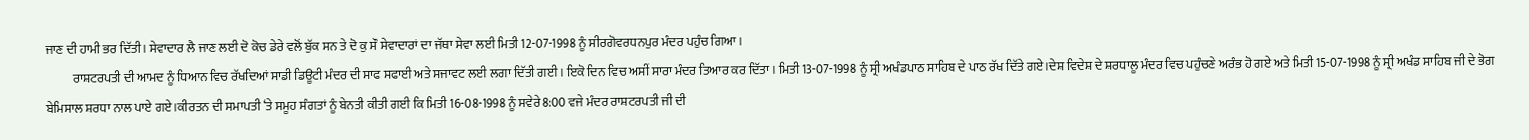ਜਾਣ ਦੀ ਹਾਮੀ ਭਰ ਦਿੱਤੀ। ਸੇਵਾਦਾਰ ਲੈ ਜਾਣ ਲਈ ਦੋ ਕੋਚ ਡੇਰੇ ਵਲੋਂ ਬੁੱਕ ਸਨ ਤੇ ਦੋ ਕੁ ਸੌ ਸੇਵਾਦਾਰਾਂ ਦਾ ਜੱਥਾ ਸੇਵਾ ਲਈ ਮਿਤੀ 12-07-1998 ਨੂੰ ਸੀਰਗੋਵਰਧਨਪੁਰ ਮੰਦਰ ਪਹੁੰਚ ਗਿਆ।
           ਰਾਸ਼ਟਰਪਤੀ ਦੀ ਆਮਦ ਨੂੰ ਧਿਆਨ ਵਿਚ ਰੱਖਦਿਆਂ ਸਾਡੀ ਡਿਊਟੀ ਮੰਦਰ ਦੀ ਸਾਫ ਸਫਾਈ ਅਤੇ ਸਜਾਵਟ ਲਈ ਲਗਾ ਦਿੱਤੀ ਗਈ । ਇਕੋ ਦਿਨ ਵਿਚ ਅਸੀਂ ਸਾਰਾ ਮੰਦਰ ਤਿਆਰ ਕਰ ਦਿੱਤਾ । ਮਿਤੀ 13-07-1998 ਨੂੰ ਸ੍ਰੀ ਅਖੰਡਪਾਠ ਸਾਹਿਬ ਦੇ ਪਾਠ ਰੱਖ ਦਿੱਤੇ ਗਏ।ਦੇਸ਼ ਵਿਦੇਸ਼ ਦੇ ਸ਼ਰਧਾਲੂ ਮੰਦਰ ਵਿਚ ਪਹੁੰਚਣੇ ਅਰੰਭ ਹੋ ਗਏ ਅਤੇ ਮਿਤੀ 15-07-1998 ਨੂੰ ਸ੍ਰੀ ਅਖੰਡ ਸਾਹਿਬ ਜੀ ਦੇ ਭੋਗ ਬੇਮਿਸਾਲ ਸ਼ਰਧਾ ਨਾਲ ਪਾਏ ਗਏ।ਕੀਰਤਨ ਦੀ ਸਮਾਪਤੀ ‘ਤੇ ਸਮੂਹ ਸੰਗਤਾਂ ਨੂੰ ਬੇਨਤੀ ਕੀਤੀ ਗਈ ਕਿ ਮਿਤੀ 16-08-1998 ਨੂੰ ਸਵੇਰੇ 8:00 ਵਜੇ ਮੰਦਰ ਰਾਸ਼ਟਰਪਤੀ ਜੀ ਦੀ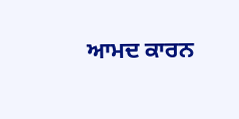ਆਮਦ ਕਾਰਨ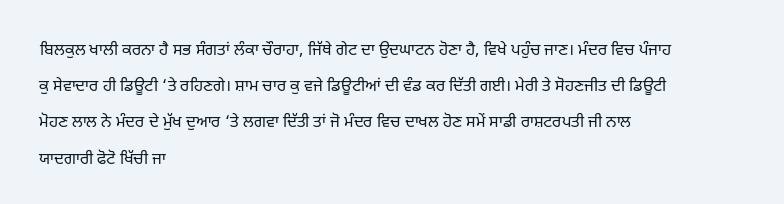ਬਿਲਕੁਲ ਖਾਲੀ ਕਰਨਾ ਹੈ ਸਭ ਸੰਗਤਾਂ ਲੰਕਾ ਚੌਰਾਹਾ, ਜਿੱਥੇ ਗੇਟ ਦਾ ਉਦਘਾਟਨ ਹੋਣਾ ਹੈ, ਵਿਖੇ ਪਹੁੰਚ ਜਾਣ। ਮੰਦਰ ਵਿਚ ਪੰਜਾਹ ਕੁ ਸੇਵਾਦਾਰ ਹੀ ਡਿਊਟੀ ‘ਤੇ ਰਹਿਣਗੇ। ਸ਼ਾਮ ਚਾਰ ਕੁ ਵਜੇ ਡਿਊਟੀਆਂ ਦੀ ਵੰਡ ਕਰ ਦਿੱਤੀ ਗਈ। ਮੇਰੀ ਤੇ ਸੋਹਣਜੀਤ ਦੀ ਡਿਊਟੀ ਮੋਹਣ ਲਾਲ ਨੇ ਮੰਦਰ ਦੇ ਮੁੱਖ ਦੁਆਰ ‘ਤੇ ਲਗਵਾ ਦਿੱਤੀ ਤਾਂ ਜੋ ਮੰਦਰ ਵਿਚ ਦਾਖਲ ਹੋਣ ਸਮੇਂ ਸਾਡੀ ਰਾਸ਼ਟਰਪਤੀ ਜੀ ਨਾਲ ਯਾਦਗਾਰੀ ਫੋਟੋ ਖਿੱਚੀ ਜਾ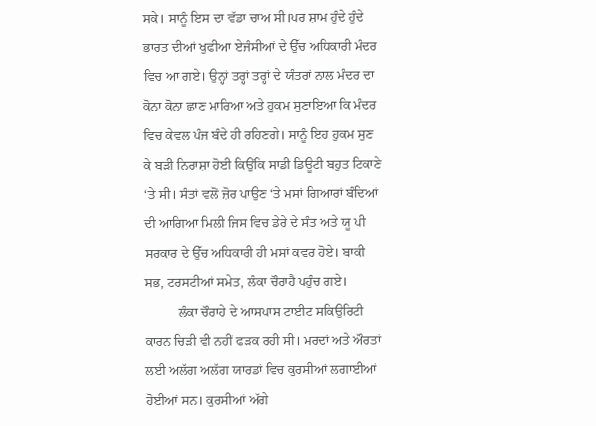ਸਕੇ। ਸਾਨੂੰ ਇਸ ਦਾ ਵੱਡਾ ਚਾਅ ਸੀ।ਪਰ ਸ਼ਾਮ ਹੁੰਦੇ ਹੁੰਦੇ ਭਾਰਤ ਦੀਆਂ ਖੁਫੀਆ ਏਜੰਸੀਆਂ ਦੇ ਉੱਚ ਅਧਿਕਾਰੀ ਮੰਦਰ ਵਿਚ ਆ ਗਏ। ਉਨ੍ਹਾਂ ਤਰ੍ਹਾਂ ਤਰ੍ਹਾਂ ਦੇ ਯੰਤਰਾਂ ਨਾਲ ਮੰਦਰ ਦਾ ਕੋਨਾ ਕੋਨਾ ਛਾਣ ਮਾਰਿਆ ਅਤੇ ਹੁਕਮ ਸੁਣਾਇਆ ਕਿ ਮੰਦਰ ਵਿਚ ਕੇਵਲ ਪੰਜ ਬੰਦੇ ਹੀ ਰਹਿਣਗੇ। ਸਾਨੂੰ ਇਹ ਹੁਕਮ ਸੁਣ ਕੇ ਬੜੀ ਨਿਰਾਸ਼ਾ ਹੋਈ ਕਿਉਂਕਿ ਸਾਡੀ ਡਿਊਟੀ ਬਹੁਤ ਟਿਕਾਣੇ ‘ਤੇ ਸੀ। ਸੰਤਾਂ ਵਲੋਂ ਜ਼ੋਰ ਪਾਉਣ ‘ਤੇ ਮਸਾਂ ਗਿਆਰਾਂ ਬੰਦਿਆਂ ਦੀ ਆਗਿਆ ਮਿਲੀ ਜਿਸ ਵਿਚ ਡੇਰੇ ਦੇ ਸੰਤ ਅਤੇ ਯੂ ਪੀ ਸਰਕਾਰ ਦੇ ਉੱਚ ਅਧਿਕਾਰੀ ਹੀ ਮਸਾਂ ਕਵਰ ਹੋਏ। ਬਾਕੀ ਸਭ, ਟਰਸਟੀਆਂ ਸਮੇਤ, ਲੰਕਾ ਚੌਰਾਹੈ ਪਹੁੰਚ ਗਏ।
          ਲੰਕਾ ਚੌਰਾਹੇ ਦੇ ਆਸਪਾਸ ਟਾਈਟ ਸਕਿਉਰਿਟੀ ਕਾਰਨ ਚਿੜੀ ਵੀ ਨਹੀਂ ਫੜਕ ਰਹੀ ਸੀ। ਮਰਦਾਂ ਅਤੇ ਔਰਤਾਂ ਲਈ ਅਲੱਗ ਅਲੱਗ ਯਾਰਡਾਂ ਵਿਚ ਕੁਰਸੀਆਂ ਲਗਾਈਆਂ ਹੋਈਆਂ ਸਨ। ਕੁਰਸੀਆਂ ਅੱਗੇ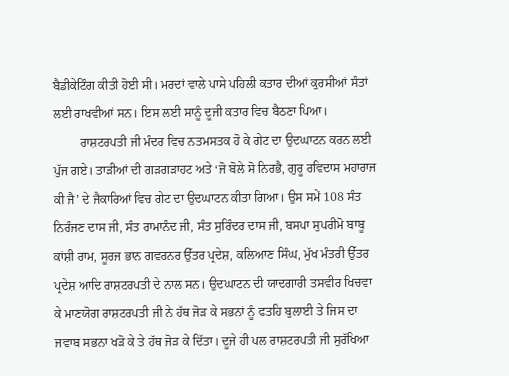ਬੈਡੀਕੇਟਿੰਗ ਕੀਤੀ ਹੋਈ ਸੀ। ਮਰਦਾਂ ਵਾਲੇ ਪਾਸੇ ਪਹਿਲੀ ਕਤਾਰ ਦੀਆਂ ਕੁਰਸੀਆਂ ਸੰਤਾਂ ਲਈ ਰਾਖਵੀਆਂ ਸਨ। ਇਸ ਲਈ ਸਾਨੂੰ ਦੂਜੀ ਕਤਾਰ ਵਿਚ ਬੈਠਣਾ ਪਿਆ।
         ਰਾਸ਼ਟਰਪਤੀ ਜੀ ਮੰਦਰ ਵਿਚ ਨਤਮਸਤਕ ਹੋ ਕੇ ਗੇਟ ਦਾ ਉਦਘਾਟਨ ਕਰਨ ਲਈ ਪੁੱਜ ਗਏ। ਤਾੜੀਆਂ ਦੀ ਗੜਗੜਾਹਟ ਅਤੇ ‘ਜੋ ਬੋਲੇ ਸੋ ਨਿਰਭੈ, ਗੁਰੂ ਰਵਿਦਾਸ ਮਹਾਰਾਜ ਕੀ ਜੈ’ ਦੇ ਜੈਕਾਰਿਆਂ ਵਿਚ ਗੇਟ ਦਾ ਉਦਘਾਟਨ ਕੀਤਾ ਗਿਆ। ਉਸ ਸਮੇਂ 108 ਸੰਤ ਨਿਰੰਜਣ ਦਾਸ ਜੀ, ਸੰਤ ਰਾਮਾਨੰਦ ਜੀ, ਸੰਤ ਸੁਰਿੰਦਰ ਦਾਸ ਜੀ, ਬਸਪਾ ਸੁਪਰੀਮੋ ਬਾਬੂ ਕਾਂਸ਼ੀ ਰਾਮ, ਸੂਰਜ ਭਾਨ ਗਵਰਨਰ ਉੱਤਰ ਪ੍ਰਦੇਸ਼, ਕਲਿਆਣ ਸਿੰਘ, ਮੁੱਖ ਮੰਤਰੀ ਉੱਤਰ ਪ੍ਰਦੇਸ਼ ਆਦਿ ਰਾਸ਼ਟਰਪਤੀ ਦੇ ਨਾਲ ਸਨ। ਉਦਘਾਟਨ ਦੀ ਯਾਦਗਾਰੀ ਤਸਵੀਰ ਖਿਚਵਾ ਕੇ ਮਾਣਯੋਗ ਰਾਸ਼ਟਰਪਤੀ ਜੀ ਨੇ ਹੱਥ ਜੋੜ ਕੇ ਸਭਨਾਂ ਨੂੰ ਫਤਹਿ ਬੁਲਾਈ ਤੇ ਜਿਸ ਦਾ ਜਵਾਬ ਸਭਨਾ ਖੜੋ ਕੇ ਤੇ ਹੱਥ ਜੋੜ ਕੇ ਦਿੱਤਾ। ਦੂਜੇ ਹੀ ਪਲ ਰਾਸ਼ਟਰਪਤੀ ਜੀ ਸੁਰੱਖਿਆ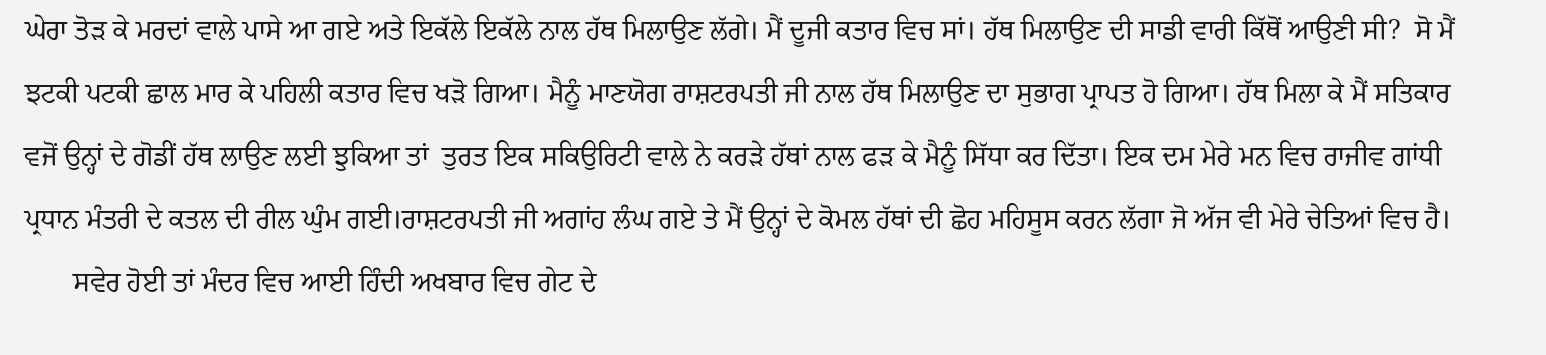ਘੇਰਾ ਤੋੜ ਕੇ ਮਰਦਾਂ ਵਾਲੇ ਪਾਸੇ ਆ ਗਏ ਅਤੇ ਇਕੱਲੇ ਇਕੱਲੇ ਨਾਲ ਹੱਥ ਮਿਲਾਉਣ ਲੱਗੇ। ਮੈਂ ਦੂਜੀ ਕਤਾਰ ਵਿਚ ਸਾਂ। ਹੱਥ ਮਿਲਾਉਣ ਦੀ ਸਾਡੀ ਵਾਰੀ ਕਿੱਥੋਂ ਆਉਣੀ ਸੀ?  ਸੋ ਮੈਂ ਝਟਕੀ ਪਟਕੀ ਛਾਲ ਮਾਰ ਕੇ ਪਹਿਲੀ ਕਤਾਰ ਵਿਚ ਖੜੋ ਗਿਆ। ਮੈਨੂੰ ਮਾਣਯੋਗ ਰਾਸ਼ਟਰਪਤੀ ਜੀ ਨਾਲ ਹੱਥ ਮਿਲਾਉਣ ਦਾ ਸੁਭਾਗ ਪ੍ਰਾਪਤ ਹੋ ਗਿਆ। ਹੱਥ ਮਿਲਾ ਕੇ ਮੈਂ ਸਤਿਕਾਰ ਵਜੋਂ ਉਨ੍ਹਾਂ ਦੇ ਗੋਡੀਂ ਹੱਥ ਲਾਉਣ ਲਈ ਝੁਕਿਆ ਤਾਂ  ਤੁਰਤ ਇਕ ਸਕਿਉਰਿਟੀ ਵਾਲੇ ਨੇ ਕਰੜੇ ਹੱਥਾਂ ਨਾਲ ਫੜ ਕੇ ਮੈਨੂੰ ਸਿੱਧਾ ਕਰ ਦਿੱਤਾ। ਇਕ ਦਮ ਮੇਰੇ ਮਨ ਵਿਚ ਰਾਜੀਵ ਗਾਂਧੀ ਪ੍ਰਧਾਨ ਮੰਤਰੀ ਦੇ ਕਤਲ ਦੀ ਰੀਲ ਘੁੰਮ ਗਈ।ਰਾਸ਼ਟਰਪਤੀ ਜੀ ਅਗਾਂਹ ਲੰਘ ਗਏ ਤੇ ਮੈਂ ਉਨ੍ਹਾਂ ਦੇ ਕੋਮਲ ਹੱਥਾਂ ਦੀ ਛੋਹ ਮਹਿਸੂਸ ਕਰਨ ਲੱਗਾ ਜੋ ਅੱਜ ਵੀ ਮੇਰੇ ਚੇਤਿਆਂ ਵਿਚ ਹੈ।
       ਸਵੇਰ ਹੋਈ ਤਾਂ ਮੰਦਰ ਵਿਚ ਆਈ ਹਿੰਦੀ ਅਖਬਾਰ ਵਿਚ ਗੇਟ ਦੇ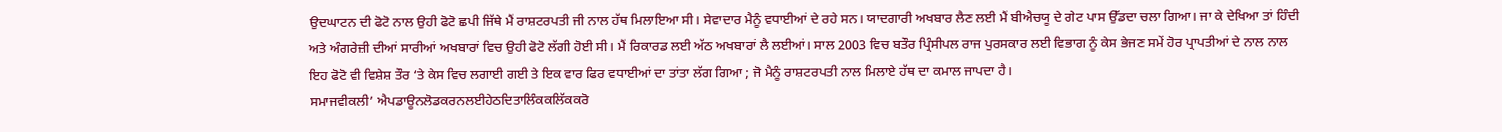ਉਦਘਾਟਨ ਦੀ ਫੋਟੋ ਨਾਲ ਉਹੀ ਫੋਟੋ ਛਪੀ ਜਿੱਥੇ ਮੈਂ ਰਾਸ਼ਟਰਪਤੀ ਜੀ ਨਾਲ ਹੱਥ ਮਿਲਾਇਆ ਸੀ। ਸੇਵਾਦਾਰ ਮੈਨੂੰ ਵਧਾਈਆਂ ਦੇ ਰਹੇ ਸਨ। ਯਾਦਗਾਰੀ ਅਖਬਾਰ ਲੈਣ ਲਈ ਮੈਂ ਬੀਐਚਯੂ ਦੇ ਗੇਟ ਪਾਸ ਉੱਡਦਾ ਚਲਾ ਗਿਆ। ਜਾ ਕੇ ਦੇਖਿਆ ਤਾਂ ਹਿੰਦੀ ਅਤੇ ਅੰਗਰੇਜ਼ੀ ਦੀਆਂ ਸਾਰੀਆਂ ਅਖਬਾਰਾਂ ਵਿਚ ਉਹੀ ਫੋਟੋ ਲੱਗੀ ਹੋਈ ਸੀ। ਮੈਂ ਰਿਕਾਰਡ ਲਈ ਅੱਠ ਅਖਬਾਰਾਂ ਲੈ ਲਈਆਂ। ਸਾਲ 2003 ਵਿਚ ਬਤੌਰ ਪ੍ਰਿੰਸੀਪਲ ਰਾਜ ਪੁਰਸਕਾਰ ਲਈ ਵਿਭਾਗ ਨੂੰ ਕੇਸ ਭੇਜਣ ਸਮੇਂ ਹੋਰ ਪ੍ਰਾਪਤੀਆਂ ਦੇ ਨਾਲ ਨਾਲ ਇਹ ਫੋਟੋ ਵੀ ਵਿਸ਼ੇਸ਼ ਤੌਰ ‘ਤੇ ਕੇਸ ਵਿਚ ਲਗਾਈ ਗਈ ਤੇ ਇਕ ਵਾਰ ਫਿਰ ਵਧਾਈਆਂ ਦਾ ਤਾਂਤਾ ਲੱਗ ਗਿਆ ; ਜੋ ਮੈਨੂੰ ਰਾਸ਼ਟਰਪਤੀ ਨਾਲ ਮਿਲਾਏ ਹੱਥ ਦਾ ਕਮਾਲ ਜਾਪਦਾ ਹੈ।
ਸਮਾਜਵੀਕਲੀ’ ਐਪਡਾਊਨਲੋਡਕਰਨਲਈਹੇਠਦਿਤਾਲਿੰਕਕਲਿੱਕਕਰੋ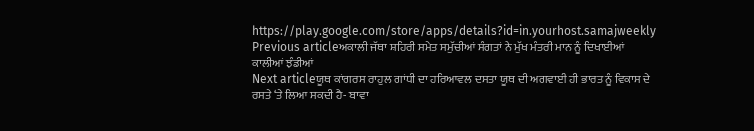https://play.google.com/store/apps/details?id=in.yourhost.samajweekly
Previous articleਅਕਾਲੀ ਜੱਥਾ ਸ਼ਹਿਰੀ ਸਮੇਤ ਸਮੁੱਚੀਆਂ ਸੰਗਤਾਂ ਨੇ ਮੁੱਖ ਮੰਤਰੀ ਮਾਨ ਨੂੰ ਦਿਖਾਈਆਂ ਕਾਲੀਆਂ ਝੰਡੀਆਂ
Next articleਯੂਥ ਕਾਂਗਰਸ ਰਾਹੁਲ ਗਾਂਧੀ ਦਾ ਹਰਿਆਵਲ ਦਸਤਾ ਯੂਥ ਦੀ ਅਗਵਾਈ ਹੀ ਭਾਰਤ ਨੂੰ ਵਿਕਾਸ ਦੇ ਰਸਤੇ ‘ਤੇ ਲਿਆ ਸਕਦੀ ਹੈ- ਬਾਵਾ